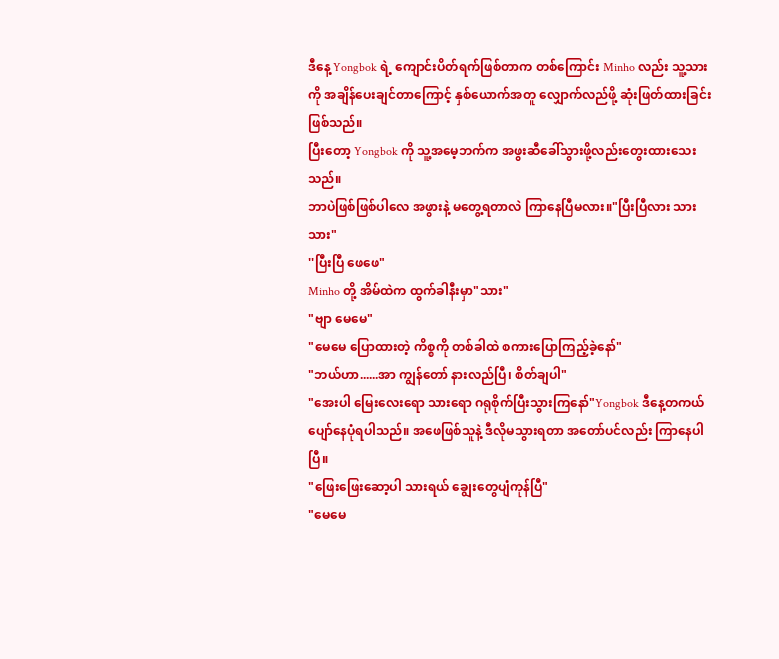ဒီနေ့ Yongbok ရဲ့ ကျောင်းပိတ်ရက်ဖြစ်တာက တစ်ကြောင်း Minho လည်း သူ့သားကို အချိန်ပေးချင်တာကြောင့် နှစ်ယောက်အတူ လျှောက်လည်ဖို့ ဆုံးဖြတ်ထားခြင်းဖြစ်သည်။
ပြီးတော့ Yongbok ကို သူ့အမေ့ဘက်က အဖွးဆီခေါ်သွားဖို့လည်းတွေးထားသေးသည်။
ဘာပဲဖြစ်ဖြစ်ပါလေ အဖွားနဲ့ မတွေ့ရတာလဲ ကြာနေပြီမလား။"ပြီးပြီလား သားသား"
''ပြီးပြီ ဖေဖေ"
Minho တို့ အိမ်ထဲက ထွက်ခါနီးမှာ"သား"
"ဗျာ မေမေ"
"မေမေ ပြောထားတဲ့ ကိစ္စကို တစ်ခါထဲ စကားပြောကြည့်ခဲ့နော်"
"ဘယ်ဟာ......အာ ကျွန်တော် နားလည်ပြီ၊ စိတ်ချပါ"
"အေးပါ မြေးလေးရော သားရော ဂရုစိုက်ပြီးသွားကြနော်"Yongbok ဒီနေ့တကယ်ပျော်နေပုံရပါသည်။ အဖေဖြစ်သူနဲ့ ဒီလိုမသွားရတာ အတော်ပင်လည်း ကြာနေပါပြီ။
"ဖြေးဖြေးဆော့ပါ သားရယ် ချွေးတွေပျံကုန်ပြီ"
"မေမေ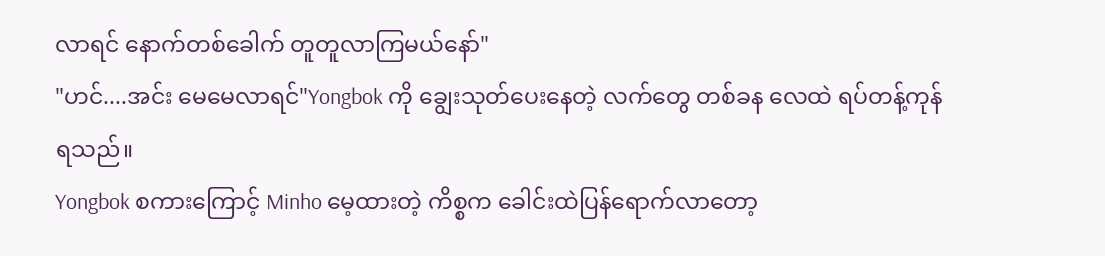လာရင် နောက်တစ်ခေါက် တူတူလာကြမယ်နော်"
"ဟင်....အင်း မေမေလာရင်"Yongbok ကို ချွေးသုတ်ပေးနေတဲ့ လက်တွေ တစ်ခန လေထဲ ရပ်တန့်ကုန်ရသည်။
Yongbok စကားကြောင့် Minho မေ့ထားတဲ့ ကိစ္စက ခေါင်းထဲပြန်ရောက်လာတော့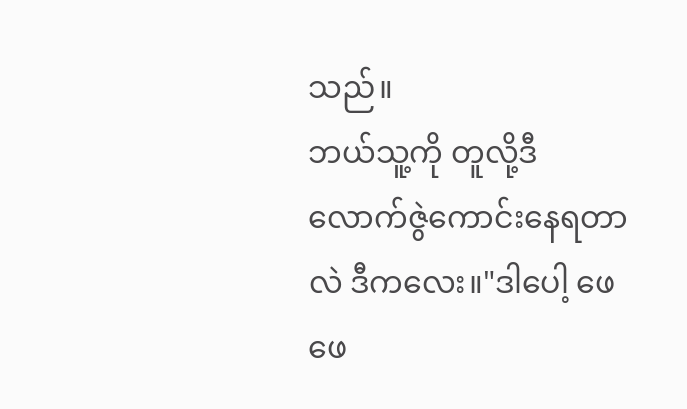သည်။
ဘယ်သူ့ကို တူလို့ဒီလောက်ဇွဲကောင်းနေရတာလဲ ဒီကလေး။"ဒါပေါ့ ဖေဖေ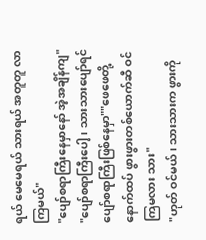ရယ် မေမေရယ် သားရယ် အတူတူ လာကြမယ်"
"ပျော်စရာကြီးနေမှာနော် အဲ့အချိန်ကျ"
"ပျော်စရာကြီးပေါ့ ၊ သားသားပျော်ရင် ပျော်စရာကြီးဖြစ်နေမှာ""ဖေဖေတို့ နောက်ထပ် ဖွားဖွားတစ်ယောက်ဆီ ဝင်ကြမလား သား"
"ဟုတ် ဝင်မယ်၊ သားသားက ဖွားကို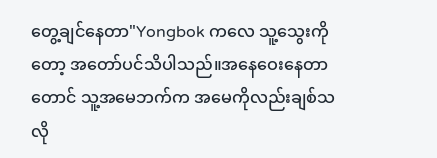တွေ့ချင်နေတာ"Yongbok ကလေ သူ့သွေးကိုတော့ အတော်ပင်သိပါသည်။အနေဝေးနေတာတောင် သူ့အမေဘက်က အမေကိုလည်းချစ်သလို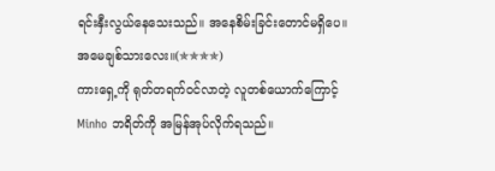ရင်းနှီးလွယ်နေသေးသည်။ အနေစိမ်းခြင်းတောင်မရှိပေ။
အမေချစ်သားလေး။(✯✯✯✯)
ကားရှေ့ကို ရုတ်တရက်ဝင်လာတဲ့ လူတစ်ယောက်ကြောင့် Minho ဘရိတ်ကို အမြန်အုပ်လိုက်ရသည်။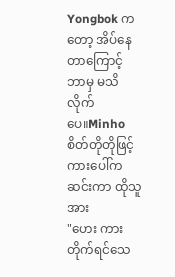Yongbok ကတော့ အိပ်နေတာကြောင့် ဘာမှ မသိလိုက်ပေ။Minho စိတ်တိုတိုဖြင့် ကားပေါ်က ဆင်းကာ ထိုသူအား
"ဟေး ကားတိုက်ရင်သေ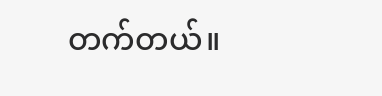တက်တယ်။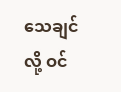သေချင်လို့ ဝင်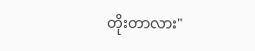တိုးတာလား"